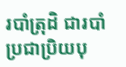របាំត្រុដិ ជារបាំប្រជាប្រិយបុ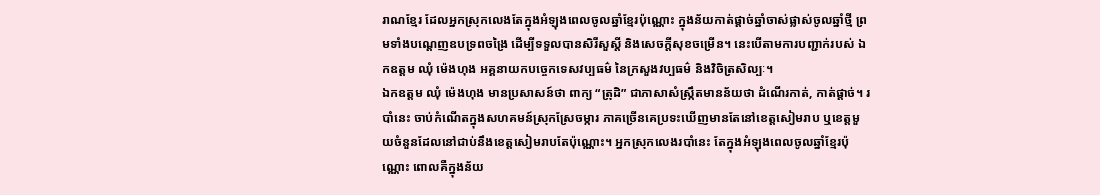រាណខ្មែរ ដែលអ្នកស្រុកលេងតែក្នុងអំឡុងពេលចូលឆ្នាំខ្មែរប៉ុណ្ណោះ ក្នុងន័យកាត់ផ្ដាច់ឆ្នាំចាស់ផ្លាស់ចូលឆ្នាំថ្មី ព្រមទាំងបណ្ដេញឧបទ្រពចង្រៃ ដើម្បីទទួលបានសិរីសួស្តី និងសេចក្តីសុខចម្រើន។ នេះបើតាមការបញ្ជាក់របស់ ឯកឧត្តម ឈុំ ម៉េងហុង អគ្គនាយកបច្ចេកទេសវប្បធម៌ នៃក្រសួងវប្បធម៌ និងវិចិត្រសិល្បៈ។
ឯកឧត្តម ឈុំ ម៉េងហុង មានប្រសាសន៍ថា ពាក្យ “ត្រុដិ” ជាភាសាសំស្ក្រឹតមានន័យថា ដំណើរកាត់, កាត់ផ្តាច់។ របាំនេះ ចាប់កំណើតក្នុងសហគមន៍ស្រុកស្រែចម្ការ ភាគច្រើនគេប្រទះឃើញមានតែនៅខេត្តសៀមរាប ឬខេត្តមួយចំនួនដែលនៅជាប់នឹងខេត្តសៀមរាបតែប៉ុណ្ណោះ។ អ្នកស្រុកលេងរបាំនេះ តែក្នុងអំឡុងពេលចូលឆ្នាំខ្មែរប៉ុណ្ណោះ ពោលគឺក្នុងន័យ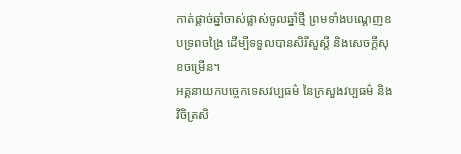កាត់ផ្ដាច់ឆ្នាំចាស់ផ្លាស់ចូលឆ្នាំថ្មី ព្រមទាំងបណ្ដេញឧបទ្រពចង្រៃ ដើម្បីទទួលបានសិរីសួស្តី និងសេចក្តីសុខចម្រើន។
អគ្គនាយកបច្ចេកទេសវប្បធម៌ នៃក្រសួងវប្បធម៌ និងវិចិត្រសិ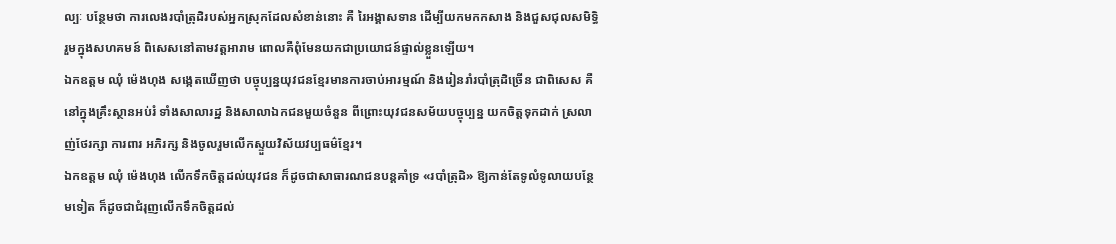ល្បៈ បន្ថែមថា ការលេងរបាំត្រុដិរបស់អ្នកស្រុកដែលសំខាន់នោះ គឺ រៃអង្គាសទាន ដើម្បីយកមកកសាង និងជួសជុលសមិទ្ធិរួមក្នុងសហគមន៍ ពិសេសនៅតាមវត្តអារាម ពោលគឺពុំមែនយកជាប្រយោជន៍ផ្ទាល់ខ្លួនឡើយ។
ឯកឧត្តម ឈុំ ម៉េងហុង សង្កេតឃើញថា បច្ចុប្បន្នយុវជនខ្មែរមានការចាប់អារម្មណ៍ និងរៀនរាំរបាំត្រុដិច្រើន ជាពិសេស គឺនៅក្នុងគ្រឹះស្ថានអប់រំ ទាំងសាលារដ្ឋ និងសាលាឯកជនមួយចំនួន ពីព្រោះយុវជនសម័យបច្ចុប្បន្ន យកចិត្តទុកដាក់ ស្រលាញ់ថែរក្សា ការពារ អភិរក្ស និងចូលរួមលើកស្ទួយវិស័យវប្បធម៌ខ្មែរ។
ឯកឧត្តម ឈុំ ម៉េងហុង លើកទឹកចិត្តដល់យុវជន ក៏ដូចជាសាធារណជនបន្តគាំទ្រ «របាំត្រុដិ» ឱ្យកាន់តែទូលំទូលាយបន្ថែមទៀត ក៏ដូចជាជំរុញលើកទឹកចិត្តដល់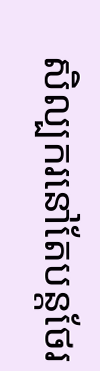សិល្បករនៅតែបន្តថែរ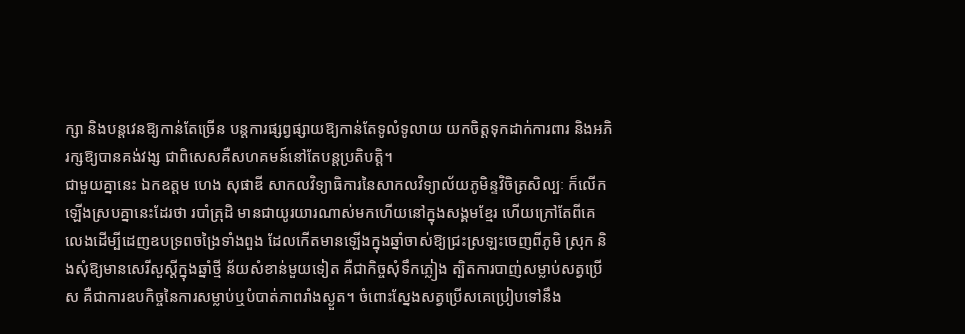ក្សា និងបន្តវេនឱ្យកាន់តែច្រើន បន្តការផ្សព្វផ្សាយឱ្យកាន់តែទូលំទូលាយ យកចិត្តទុកដាក់ការពារ និងអភិរក្សឱ្យបានគង់វង្ស ជាពិសេសគឺសហគមន៍នៅតែបន្តប្រតិបត្តិ។
ជាមួយគ្នានេះ ឯកឧត្តម ហេង សុផាឌី សាកលវិទ្យាធិការនៃសាកលវិទ្យាល័យភូមិន្ទវិចិត្រសិល្បៈ ក៏លើកឡើងស្របគ្នានេះដែរថា របាំត្រុដិ មានជាយូរយារណាស់មកហើយនៅក្នុងសង្គមខ្មែរ ហើយក្រៅតែពីគេលេងដើម្បីដេញឧបទ្រពចង្រៃទាំងពួង ដែលកើតមានឡើងក្នុងឆ្នាំចាស់ឱ្យជ្រះស្រឡះចេញពីភូមិ ស្រុក និងសុំឱ្យមានសេរីសួស្តីក្នុងឆ្នាំថ្មី ន័យសំខាន់មួយទៀត គឺជាកិច្ចសុំទឹកភ្លៀង ត្បិតការបាញ់សម្លាប់សត្វប្រើស គឺជាការឧបកិច្ចនៃការសម្លាប់ឬបំបាត់ភាពរាំងស្ងួត។ ចំពោះស្នែងសត្វប្រើសគេប្រៀបទៅនឹង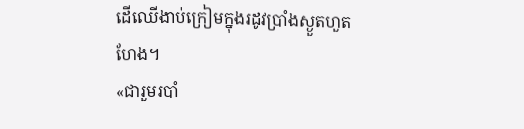ដើឈើងាប់ក្រៀមក្នុងរដូវប្រាំងស្ងួតហួតហែង។
«ជារួមរបាំ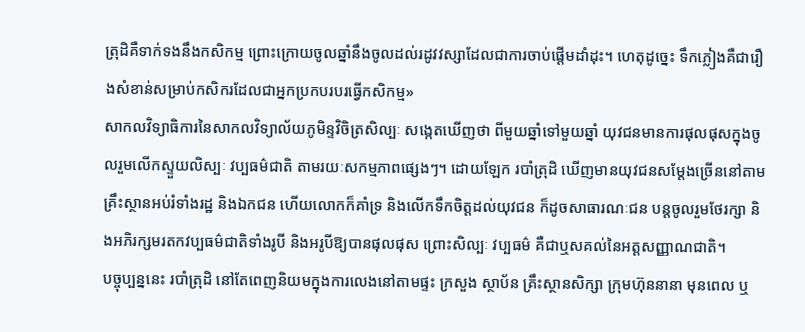ត្រុដិគឺទាក់ទងនឹងកសិកម្ម ព្រោះក្រោយចូលឆ្នាំនឹងចូលដល់រដូវវស្សាដែលជាការចាប់ផ្តើមដាំដុះ។ ហេតុដូច្នេះ ទឹកភ្លៀងគឺជារឿងសំខាន់សម្រាប់កសិករដែលជាអ្នកប្រកបរបរធ្វើកសិកម្ម»
សាកលវិទ្យាធិការនៃសាកលវិទ្យាល័យភូមិន្ទវិចិត្រសិល្បៈ សង្កេតឃើញថា ពីមួយឆ្នាំទៅមួយឆ្នាំ យុវជនមានការផុលផុសក្នុងចូលរួមលើកស្ទួយលិស្បៈ វប្បធម៌ជាតិ តាមរយៈសកម្មភាពផ្សេងៗ។ ដោយឡែក របាំត្រុដិ ឃើញមានយុវជនសម្តែងច្រើននៅតាមគ្រឹះស្ថានអប់រំទាំងរដ្ឋ និងឯកជន ហើយលោកក៏គាំទ្រ និងលើកទឹកចិត្តដល់យុវជន ក៏ដូចសាធារណៈជន បន្តចូលរួមថែរក្សា និងអភិរក្សមរតកវប្បធម៌ជាតិទាំងរូបី និងអរូបីឱ្យបានផុលផុស ព្រោះសិល្បៈ វប្បធម៌ គឺជាឬសគល់នៃអត្តសញ្ញាណជាតិ។
បច្ចុប្បន្ននេះ របាំត្រុដិ នៅតែពេញនិយមក្នុងការលេងនៅតាមផ្ទះ ក្រសួង ស្ថាប័ន គ្រឹះស្ថានសិក្សា ក្រុមហ៊ុននានា មុនពេល ឬ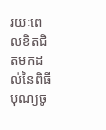រយៈពេលខិតជិតមកដល់នៃពិធីបុណ្យចូ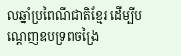លឆ្នាំប្រពៃណីជាតិខ្មែរ ដើម្បីបណ្តេញឧបទ្រពចង្រៃ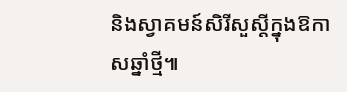និងស្វាគមន៍សិរីសួស្តីក្នុងឱកាសឆ្នាំថ្មី៕